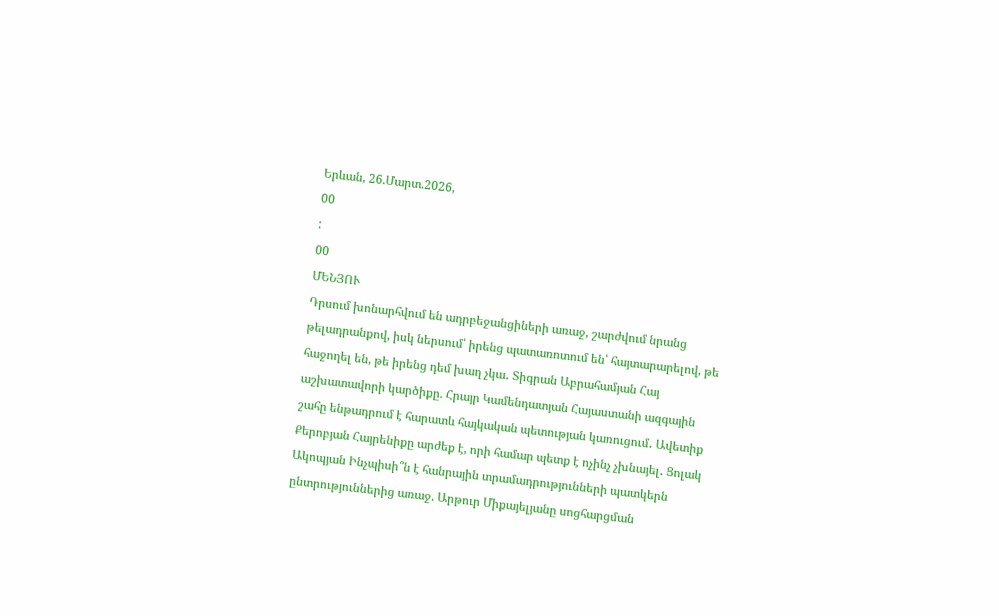Երևան, 26.Մարտ.2026,
00
:
00
ՄԵՆՅՈՒ
Դրսում խոնարհվում են ադրբեջանցիների առաջ, շարժվում նրանց թելադրանքով, իսկ ներսում՝ իրենց պատառոտում են՝ հայտարարելով, թե հաջողել են, թե իրենց դեմ խաղ չկա․ Տիգրան Աբրահամյան Հայ աշխատավորի կարծիքը. Հրայր Կամենդատյան Հայաստանի ազգային շահը ենթադրում է հարատև հայկական պետության կառուցում․ Ավետիք Քերոբյան Հայրենիքը արժեք է, որի համար պետք է ոչինչ չխնայել․ Ցոլակ Ակոպյան Ինչպիսի՞ն է հանրային տրամադրությունների պատկերն ընտրություններից առաջ. Արթուր Միքայելյանը սոցհարցման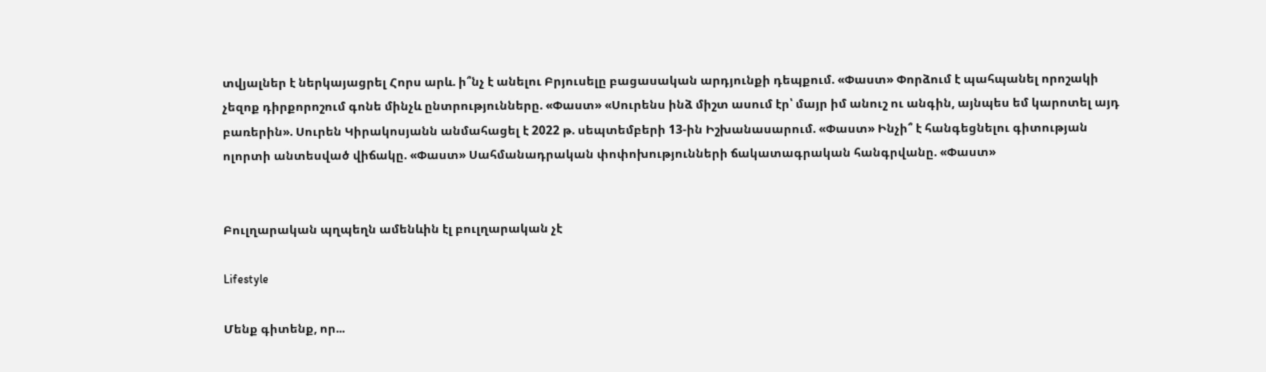տվյալներ է ներկայացրել Հորս արև. ի՞նչ է անելու Բրյուսելը բացասական արդյունքի դեպքում. «Փաստ» Փորձում է պահպանել որոշակի չեզոք դիրքորոշում գոնե մինչև ընտրությունները. «Փաստ» «Սուրենս ինձ միշտ ասում էր՝ մայր իմ անուշ ու անգին, այնպես եմ կարոտել այդ բառերին». Սուրեն Կիրակոսյանն անմահացել է 2022 թ. սեպտեմբերի 13-ին Իշխանասարում. «Փաստ» Ինչի՞ է հանգեցնելու գիտության ոլորտի անտեսված վիճակը. «Փաստ» Սահմանադրական փոփոխությունների ճակատագրական հանգրվանը. «Փաստ»


Բուլղարական պղպեղն ամենևին էլ բուլղարական չէ

Lifestyle

Մենք գիտենք, որ...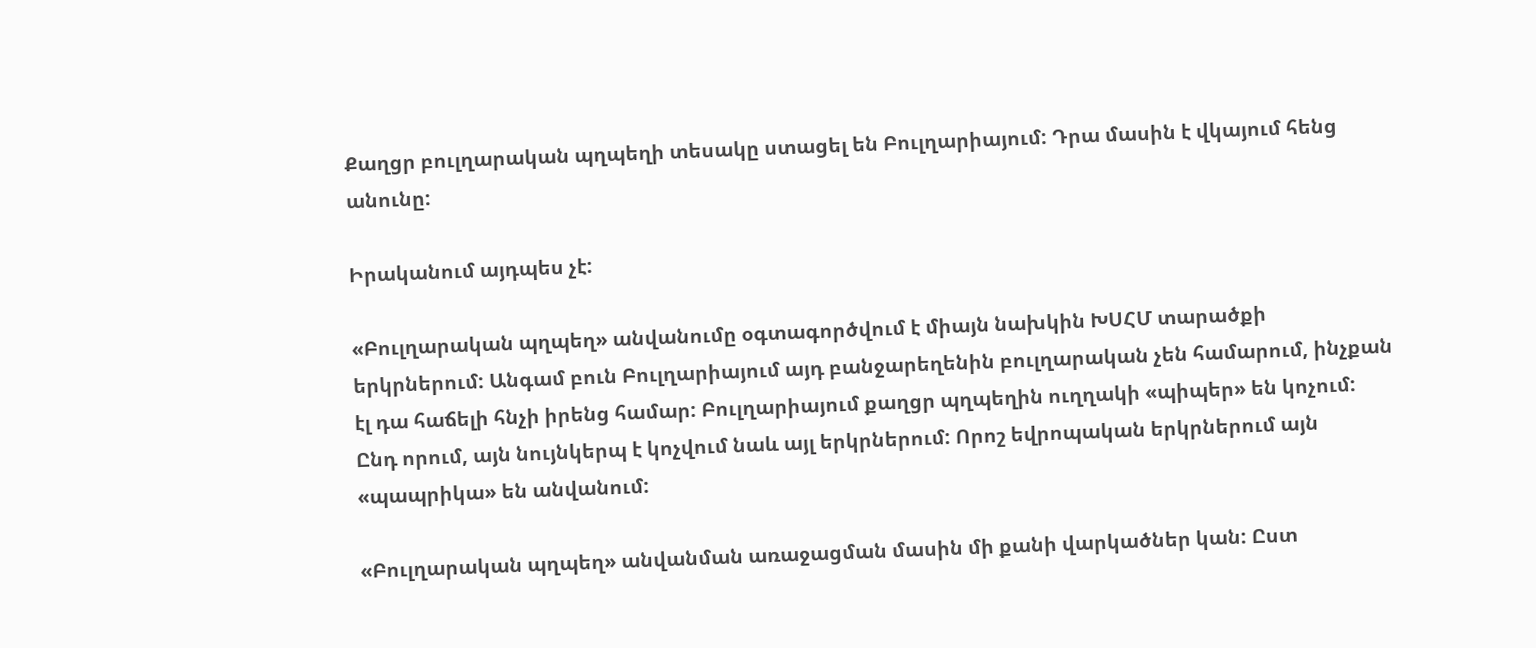Քաղցր բուլղարական պղպեղի տեսակը ստացել են Բուլղարիայում: Դրա մասին է վկայում հենց անունը:

Իրականում այդպես չէ:

«Բուլղարական պղպեղ» անվանումը օգտագործվում է միայն նախկին ԽՍՀՄ տարածքի երկրներում: Անգամ բուն Բուլղարիայում այդ բանջարեղենին բուլղարական չեն համարում, ինչքան էլ դա հաճելի հնչի իրենց համար: Բուլղարիայում քաղցր պղպեղին ուղղակի «պիպեր» են կոչում: Ընդ որում, այն նույնկերպ է կոչվում նաև այլ երկրներում: Որոշ եվրոպական երկրներում այն «պապրիկա» են անվանում:

«Բուլղարական պղպեղ» անվանման առաջացման մասին մի քանի վարկածներ կան: Ըստ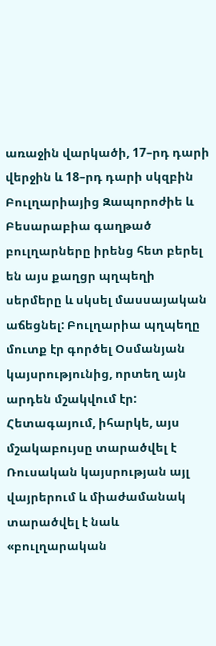առաջին վարկածի, 17–րդ դարի վերջին և 18–րդ դարի սկզբին Բուլղարիայից Զապորոժիե և Բեսարաբիա գաղթած բուլղարները իրենց հետ բերել են այս քաղցր պղպեղի սերմերը և սկսել մասսայական աճեցնել: Բուլղարիա պղպեղը մուտք էր գործել Օսմանյան կայսրությունից, որտեղ այն արդեն մշակվում էր: Հետագայում, իհարկե, այս մշակաբույսը տարածվել է Ռուսական կայսրության այլ վայրերում և միաժամանակ տարածվել է նաև «բուլղարական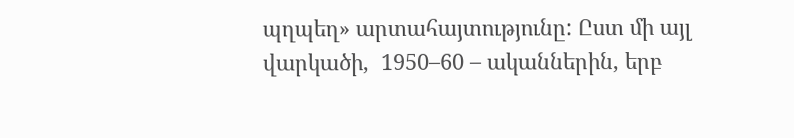պղպեղ» արտահայտությունը: Ըստ մի այլ վարկածի,  1950–60 – ականներին, երբ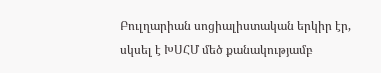Բուլղարիան սոցիալիստական երկիր էր, սկսել է ԽՍՀՄ մեծ քանակությամբ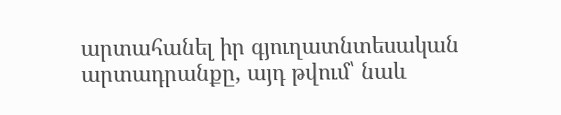արտահանել իր գյուղատնտեսական արտադրանքը, այդ թվում՝ նաև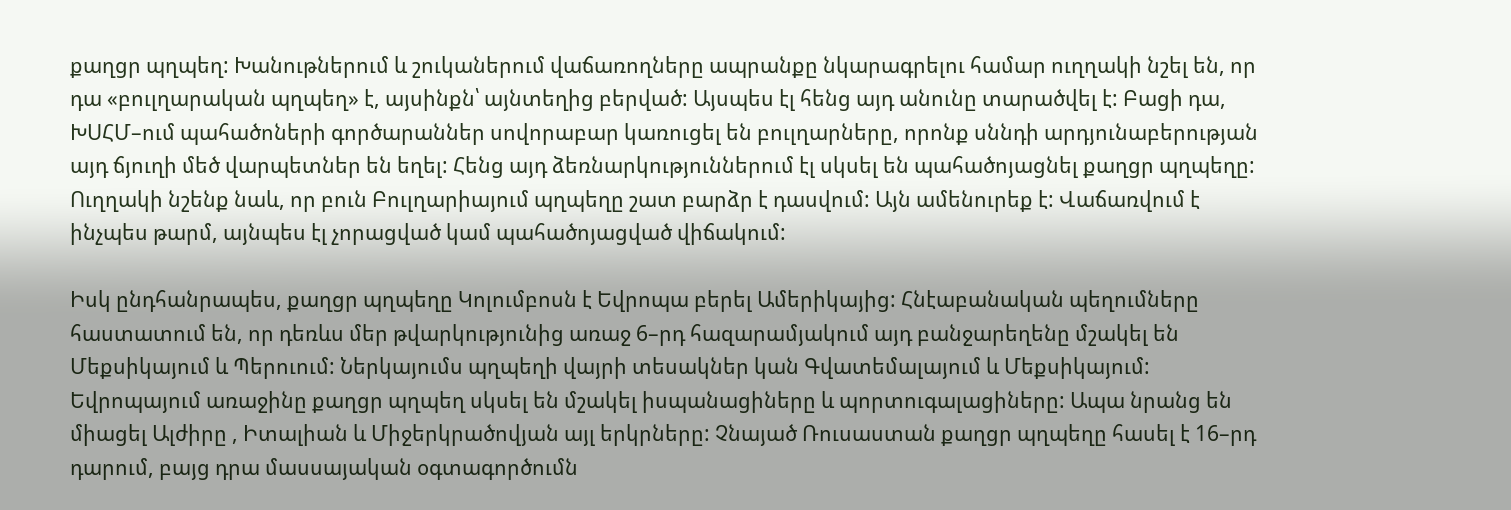քաղցր պղպեղ: Խանութներում և շուկաներում վաճառողները ապրանքը նկարագրելու համար ուղղակի նշել են, որ դա «բուլղարական պղպեղ» է, այսինքն՝ այնտեղից բերված: Այսպես էլ հենց այդ անունը տարածվել է: Բացի դա, ԽՍՀՄ–ում պահածոների գործարաններ սովորաբար կառուցել են բուլղարները, որոնք սննդի արդյունաբերության այդ ճյուղի մեծ վարպետներ են եղել: Հենց այդ ձեռնարկություններում էլ սկսել են պահածոյացնել քաղցր պղպեղը: Ուղղակի նշենք նաև, որ բուն Բուլղարիայում պղպեղը շատ բարձր է դասվում: Այն ամենուրեք է: Վաճառվում է ինչպես թարմ, այնպես էլ չորացված կամ պահածոյացված վիճակում:

Իսկ ընդհանրապես, քաղցր պղպեղը Կոլումբոսն է Եվրոպա բերել Ամերիկայից: Հնէաբանական պեղումները հաստատում են, որ դեռևս մեր թվարկությունից առաջ 6–րդ հազարամյակում այդ բանջարեղենը մշակել են Մեքսիկայում և Պերուում: Ներկայումս պղպեղի վայրի տեսակներ կան Գվատեմալայում և Մեքսիկայում: Եվրոպայում առաջինը քաղցր պղպեղ սկսել են մշակել իսպանացիները և պորտուգալացիները: Ապա նրանց են միացել Ալժիրը , Իտալիան և Միջերկրածովյան այլ երկրները: Չնայած Ռուսաստան քաղցր պղպեղը հասել է 16–րդ դարում, բայց դրա մասսայական օգտագործումն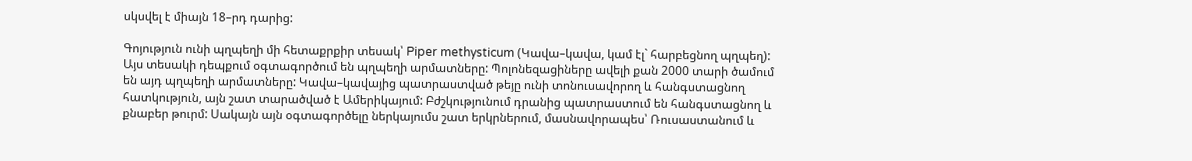սկսվել է միայն 18–րդ դարից:

Գոյություն ունի պղպեղի մի հետաքրքիր տեսակ՝ Piper methysticum (Կավա–կավա, կամ էլ` հարբեցնող պղպեղ): Այս տեսակի դեպքում օգտագործում են պղպեղի արմատները: Պոլոնեզացիները ավելի քան 2000 տարի ծամում են այդ պղպեղի արմատները: Կավա–կավայից պատրաստված թեյը ունի տոնուսավորող և հանգստացնող հատկություն, այն շատ տարածված է Ամերիկայում: Բժշկությունում դրանից պատրաստում են հանգստացնող և քնաբեր թուրմ: Սակայն այն օգտագործելը ներկայումս շատ երկրներում, մասնավորապես՝ Ռուսաստանում և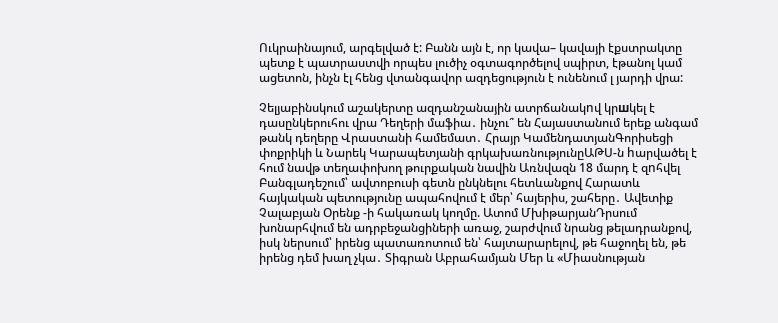Ուկրաինայում, արգելված է: Բանն այն է, որ կավա– կավայի էքստրակտը պետք է պատրաստվի որպես լուծիչ օգտագործելով սպիրտ, էթանոլ կամ ացետոն, ինչն էլ հենց վտանգավոր ազդեցություն է ունենում լ յարդի վրա:

Չելյաբինսկում աշակերտը ազդանշանային ատրճանակnվ կրшկել է դասընկերուհու վրա Դեղերի մաֆիա․ ինչու՞ են Հայաստանում երեք անգամ թանկ դեղերը Վրաստանի համեմատ․ Հրայր ԿամենդատյանԳորիսեցի փոքրիկի և Նարեկ Կարապետյանի գրկախառնությունըԱԹՍ-ն hարվածել է հում նավթ տեղափոխող թուրքական նավին Առնվազն 18 մարդ է զnհվել Բանգլադեշում՝ ավտոբուսի գետն ընկնելու հետևանքով Հարատև հայկական պետությունը ապահովում է մեր՝ հայերիս, շահերը․ Ավետիք Չալաբյան Օրենք -ի հակառակ կողմը. Ատոմ ՄխիթարյանԴրսում խոնարհվում են ադրբեջանցիների առաջ, շարժվում նրանց թելադրանքով, իսկ ներսում՝ իրենց պատառոտում են՝ հայտարարելով, թե հաջողել են, թե իրենց դեմ խաղ չկա․ Տիգրան Աբրահամյան Մեր և «Միասնության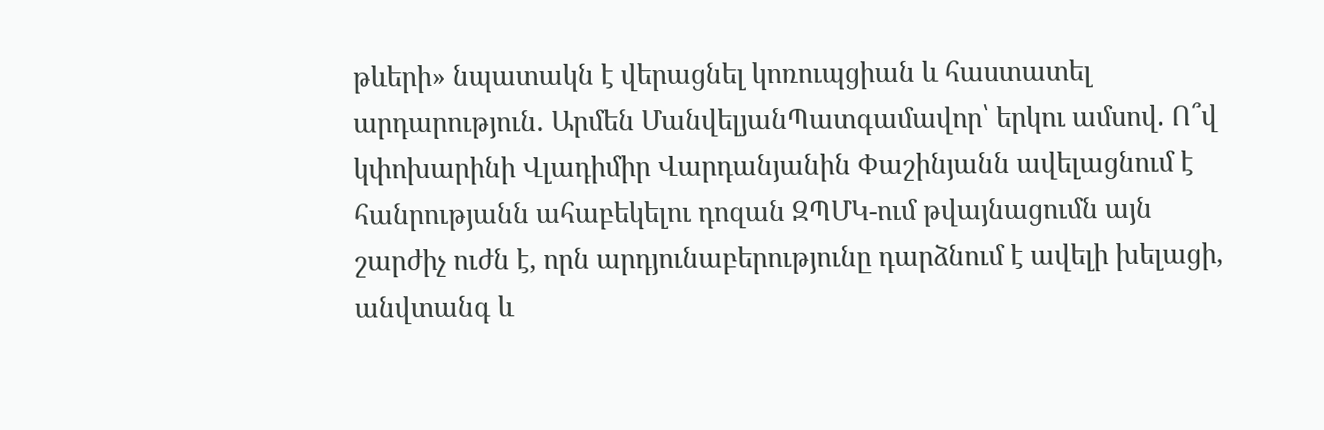թևերի» նպատակն է վերացնել կոռուպցիան և հաստատել արդարություն․ Արմեն ՄանվելյանՊատգամավոր՝ երկու ամսով. Ո՞վ կփոխարինի Վլադիմիր Վարդանյանին Փաշինյանն ավելացնում է հանրությանն ահաբեկելու դոզան ԶՊՄԿ-ում թվայնացումն այն շարժիչ ուժն է, որն արդյունաբերությունը դարձնում է ավելի խելացի, անվտանգ և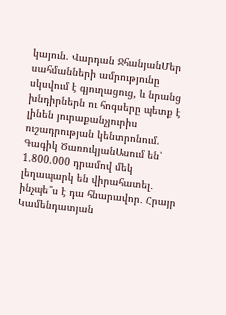կայուն. Վարդան ՋհանյանՄեր սահմանների ամրությունը սկսվում է գյուղացուց, և նրանց խնդիրներն ու հոգսերը պետք է լինեն յուրաքանչյուրիս ուշադրության կենտրոնում. Գագիկ ԾառուկյանԱսում են՝ 1.800.000 դրամով մեկ լեղապարկ են վիրահատել․ ինչպե՞ս է դա հնարավոր․ Հրայր Կամենդատյան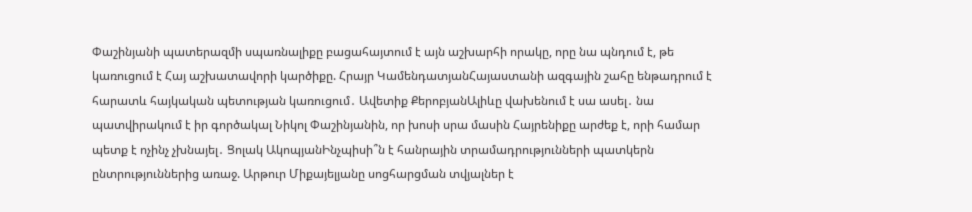Փաշինյանի պատերազմի սպառնալիքը բացահայտում է այն աշխարհի որակը, որը նա պնդում է, թե կառուցում է Հայ աշխատավորի կարծիքը. Հրայր ԿամենդատյանՀայաստանի ազգային շահը ենթադրում է հարատև հայկական պետության կառուցում․ Ավետիք ՔերոբյանԱլիևը վախենում է սա ասել․ նա պատվիրակում է իր գործակալ Նիկոլ Փաշինյանին, որ խոսի սրա մասին Հայրենիքը արժեք է, որի համար պետք է ոչինչ չխնայել․ Ցոլակ ԱկոպյանԻնչպիսի՞ն է հանրային տրամադրությունների պատկերն ընտրություններից առաջ. Արթուր Միքայելյանը սոցհարցման տվյալներ է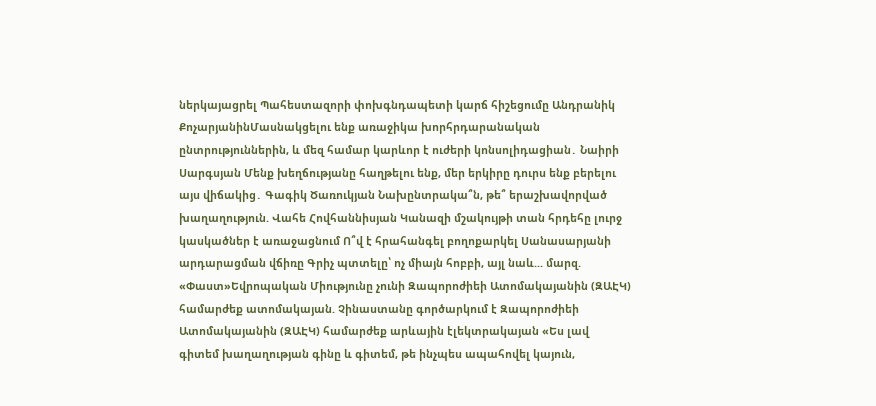ներկայացրել Պահեստազորի փոխգնդապետի կարճ հիշեցումը Անդրանիկ ՔոչարյանինՄասնակցելու ենք առաջիկա խորհրդարանական ընտրություններին, և մեզ համար կարևոր է ուժերի կոնսոլիդացիան․ Նաիրի Սարգսյան Մենք խեղճությանը հաղթելու ենք, մեր երկիրը դուրս ենք բերելու այս վիճակից․ Գագիկ Ծառուկյան Նախընտրակա՞ն, թե՞ երաշխավորված խաղաղություն. Վահե Հովհաննիսյան Կանազի մշակույթի տան հրդեհը լուրջ կասկածներ է առաջացնում Ո՞վ է հրահանգել բողոքարկել Սանասարյանի արդարացման վճիռը Գրիչ պտտելը՝ ոչ միայն հոբբի, այլ նաև... մարզ. «Փաստ»Եվրոպական Միությունը չունի Զապորոժիեի Ատոմակայանին (ԶԱԷԿ) համարժեք ատոմակայան. Չինաստանը գործարկում է Զապորոժիեի Ատոմակայանին (ԶԱԷԿ) համարժեք արևային էլեկտրակայան «Ես լավ գիտեմ խաղաղության գինը և գիտեմ, թե ինչպես ապահովել կայուն,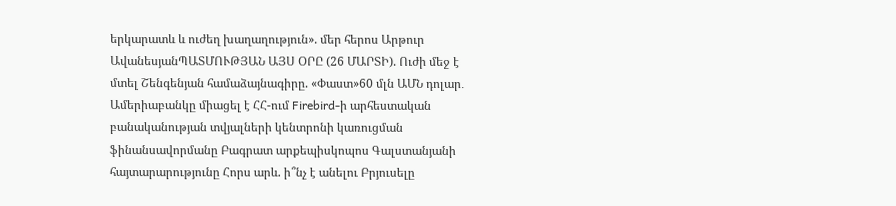երկարատև և ուժեղ խաղաղություն». մեր հերոս Արթուր ԱվանեսյանՊԱՏՄՈՒԹՅԱՆ ԱՅՍ ՕՐԸ (26 ՄԱՐՏԻ). Ուժի մեջ է մտել Շենգենյան համաձայնագիրը. «Փաստ»60 մլն ԱՄՆ դոլար․ Ամերիաբանկը միացել է ՀՀ-ում Firebird-ի արհեստական բանականության տվյալների կենտրոնի կառուցման ֆինանսավորմանը Բագրատ արքեպիսկոպոս Գալստանյանի հայտարարությունը Հորս արև. ի՞նչ է անելու Բրյուսելը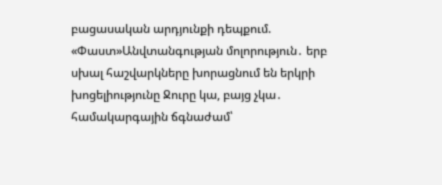բացասական արդյունքի դեպքում. «Փաստ»Անվտանգության մոլորություն․ երբ սխալ հաշվարկները խորացնում են երկրի խոցելիությունը Ջուրը կա, բայց չկա․ համակարգային ճգնաժամ՝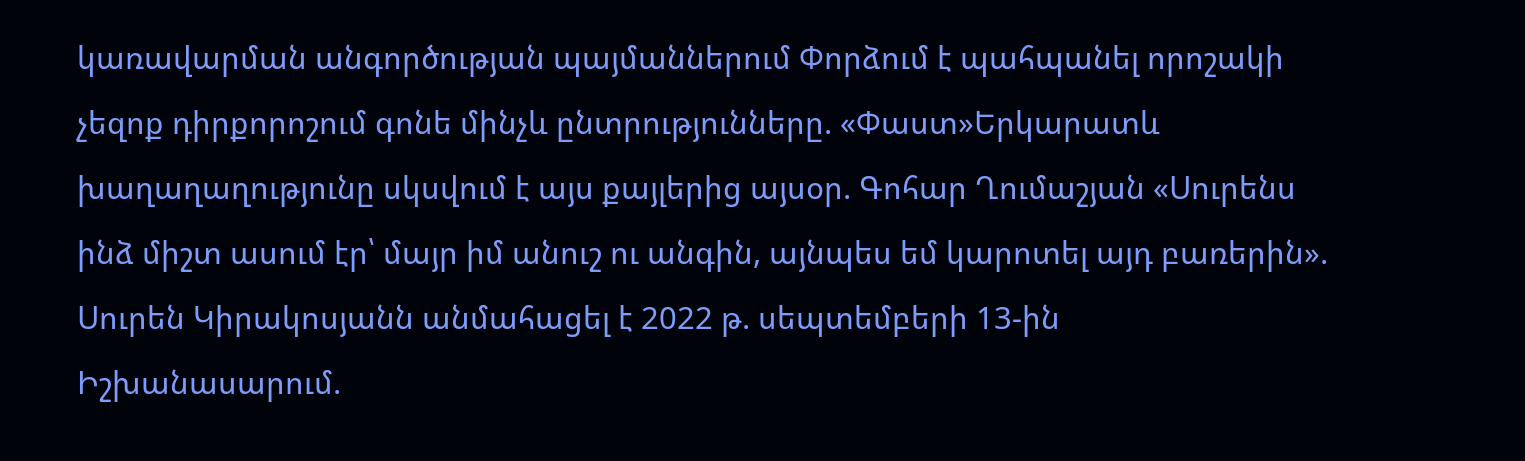կառավարման անգործության պայմաններում Փորձում է պահպանել որոշակի չեզոք դիրքորոշում գոնե մինչև ընտրությունները. «Փաստ»Երկարատև խաղաղաղությունը սկսվում է այս քայլերից այսօր. Գոհար Ղումաշյան «Սուրենս ինձ միշտ ասում էր՝ մայր իմ անուշ ու անգին, այնպես եմ կարոտել այդ բառերին». Սուրեն Կիրակոսյանն անմահացել է 2022 թ. սեպտեմբերի 13-ին Իշխանասարում.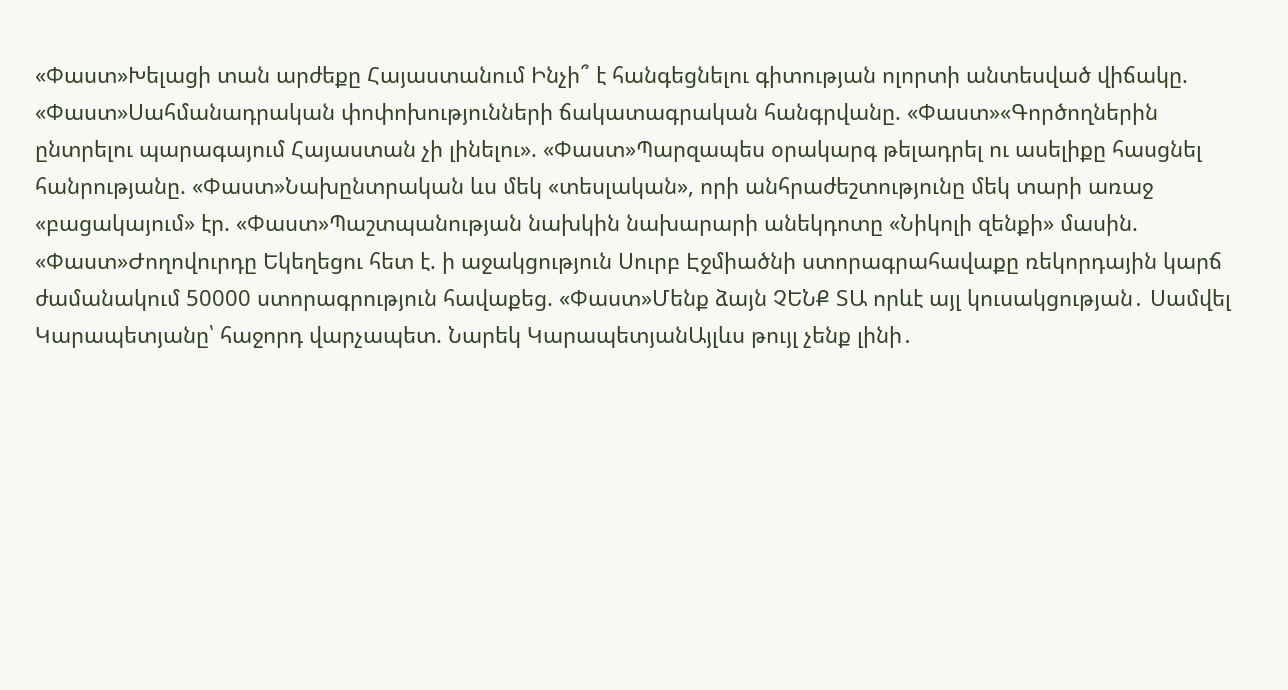«Փաստ»Խելացի տան արժեքը Հայաստանում Ինչի՞ է հանգեցնելու գիտության ոլորտի անտեսված վիճակը. «Փաստ»Սահմանադրական փոփոխությունների ճակատագրական հանգրվանը. «Փաստ»«Գործողներին ընտրելու պարագայում Հայաստան չի լինելու». «Փաստ»Պարզապես օրակարգ թելադրել ու ասելիքը հասցնել հանրությանը. «Փաստ»Նախընտրական ևս մեկ «տեսլական», որի անհրաժեշտությունը մեկ տարի առաջ «բացակայում» էր. «Փաստ»Պաշտպանության նախկին նախարարի անեկդոտը «Նիկոլի զենքի» մասին. «Փաստ»Ժողովուրդը Եկեղեցու հետ է. ի աջակցություն Սուրբ Էջմիածնի ստորագրահավաքը ռեկորդային կարճ ժամանակում 50000 ստորագրություն հավաքեց. «Փաստ»Մենք ձայն ՉԵՆՔ ՏԱ որևէ այլ կուսակցության․ Սամվել Կարապետյանը՝ հաջորդ վարչապետ. Նարեկ ԿարապետյանԱյլևս թույլ չենք լինի․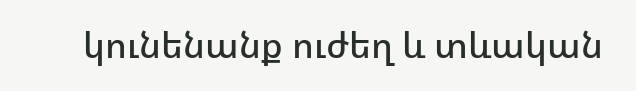կունենանք ուժեղ և տևական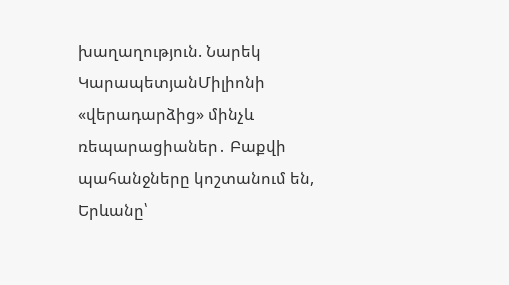խաղաղություն. Նարեկ ԿարապետյանՄիլիոնի «վերադարձից» մինչև ռեպարացիաներ․ Բաքվի պահանջները կոշտանում են, Երևանը՝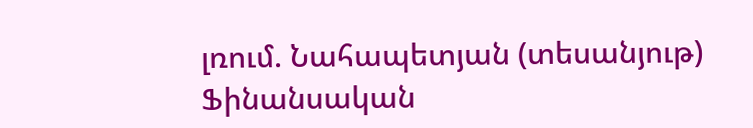լռում. Նահապետյան (տեսանյութ) Ֆինանսական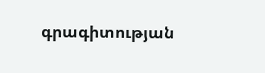գրագիտության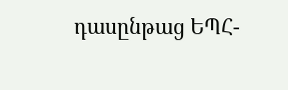դասընթաց ԵՊՀ-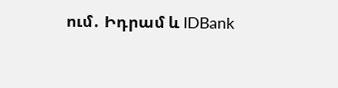ում․ Իդրամ և IDBank